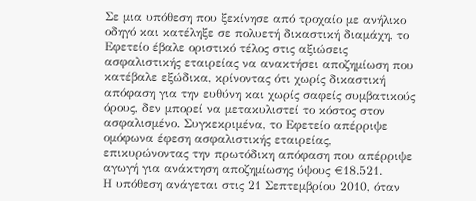Σε μια υπόθεση που ξεκίνησε από τροχαίο με ανήλικο οδηγό και κατέληξε σε πολυετή δικαστική διαμάχη, το Εφετείο έβαλε οριστικό τέλος στις αξιώσεις ασφαλιστικής εταιρείας να ανακτήσει αποζημίωση που κατέβαλε εξώδικα, κρίνοντας ότι χωρίς δικαστική απόφαση για την ευθύνη και χωρίς σαφείς συμβατικούς όρους, δεν μπορεί να μετακυλιστεί το κόστος στον ασφαλισμένο. Συγκεκριμένα, το Εφετείο απέρριψε ομόφωνα έφεση ασφαλιστικής εταιρείας, επικυρώνοντας την πρωτόδικη απόφαση που απέρριψε αγωγή για ανάκτηση αποζημίωσης ύψους €18.521.
Η υπόθεση ανάγεται στις 21 Σεπτεμβρίου 2010, όταν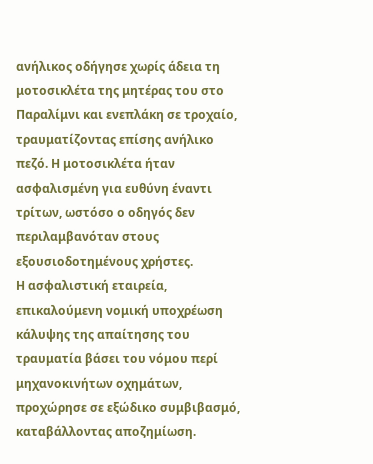ανήλικος οδήγησε χωρίς άδεια τη μοτοσικλέτα της μητέρας του στο Παραλίμνι και ενεπλάκη σε τροχαίο, τραυματίζοντας επίσης ανήλικο πεζό. Η μοτοσικλέτα ήταν ασφαλισμένη για ευθύνη έναντι τρίτων, ωστόσο ο οδηγός δεν περιλαμβανόταν στους εξουσιοδοτημένους χρήστες.
Η ασφαλιστική εταιρεία, επικαλούμενη νομική υποχρέωση κάλυψης της απαίτησης του τραυματία βάσει του νόμου περί μηχανοκινήτων οχημάτων, προχώρησε σε εξώδικο συμβιβασμό, καταβάλλοντας αποζημίωση.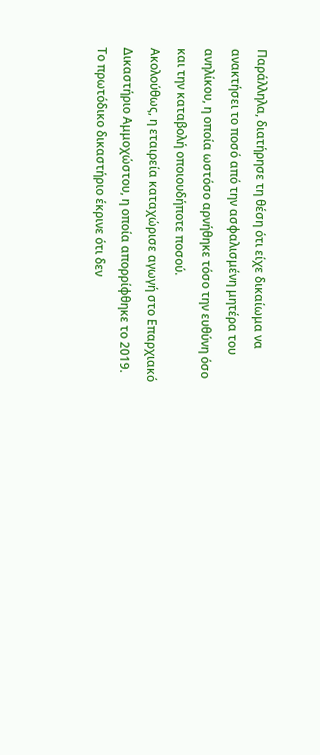Παράλληλα, διατήρησε τη θέση ότι είχε δικαίωμα να ανακτήσει το ποσό από την ασφαλισμένη μητέρα του ανηλίκου, η οποία ωστόσο αρνήθηκε τόσο την ευθύνη όσο και την καταβολή οποιουδήποτε ποσού.
Ακολούθως, η εταιρεία καταχώρισε αγωγή στο Επαρχιακό Δικαστήριο Αμμοχώστου, η οποία απορρίφθηκε το 2019. Το πρωτόδικο δικαστήριο έκρινε ότι δεν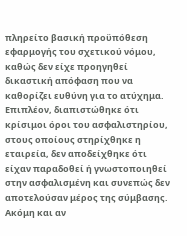πληρείτο βασική προϋπόθεση εφαρμογής του σχετικού νόμου, καθώς δεν είχε προηγηθεί δικαστική απόφαση που να καθορίζει ευθύνη για το ατύχημα.
Επιπλέον, διαπιστώθηκε ότι κρίσιμοι όροι του ασφαλιστηρίου, στους οποίους στηρίχθηκε η εταιρεία, δεν αποδείχθηκε ότι είχαν παραδοθεί ή γνωστοποιηθεί στην ασφαλισμένη και συνεπώς δεν αποτελούσαν μέρος της σύμβασης. Ακόμη και αν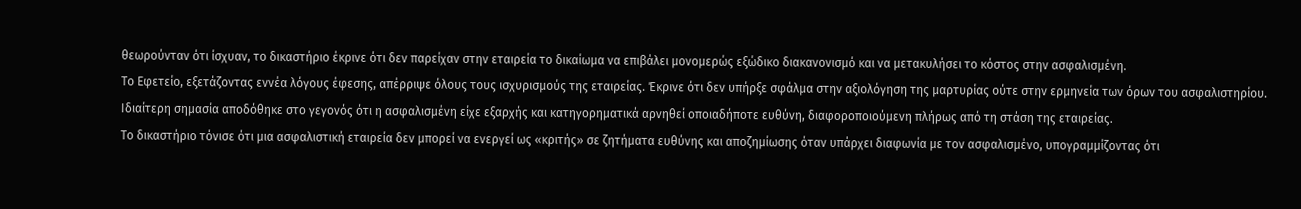θεωρούνταν ότι ίσχυαν, το δικαστήριο έκρινε ότι δεν παρείχαν στην εταιρεία το δικαίωμα να επιβάλει μονομερώς εξώδικο διακανονισμό και να μετακυλήσει το κόστος στην ασφαλισμένη.
Το Εφετείο, εξετάζοντας εννέα λόγους έφεσης, απέρριψε όλους τους ισχυρισμούς της εταιρείας. Έκρινε ότι δεν υπήρξε σφάλμα στην αξιολόγηση της μαρτυρίας ούτε στην ερμηνεία των όρων του ασφαλιστηρίου. Ιδιαίτερη σημασία αποδόθηκε στο γεγονός ότι η ασφαλισμένη είχε εξαρχής και κατηγορηματικά αρνηθεί οποιαδήποτε ευθύνη, διαφοροποιούμενη πλήρως από τη στάση της εταιρείας.
Το δικαστήριο τόνισε ότι μια ασφαλιστική εταιρεία δεν μπορεί να ενεργεί ως «κριτής» σε ζητήματα ευθύνης και αποζημίωσης όταν υπάρχει διαφωνία με τον ασφαλισμένο, υπογραμμίζοντας ότι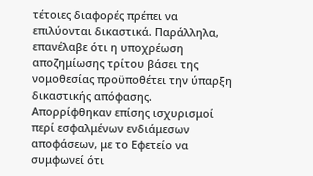τέτοιες διαφορές πρέπει να επιλύονται δικαστικά. Παράλληλα, επανέλαβε ότι η υποχρέωση αποζημίωσης τρίτου βάσει της νομοθεσίας προϋποθέτει την ύπαρξη δικαστικής απόφασης.
Απορρίφθηκαν επίσης ισχυρισμοί περί εσφαλμένων ενδιάμεσων αποφάσεων, με το Εφετείο να συμφωνεί ότι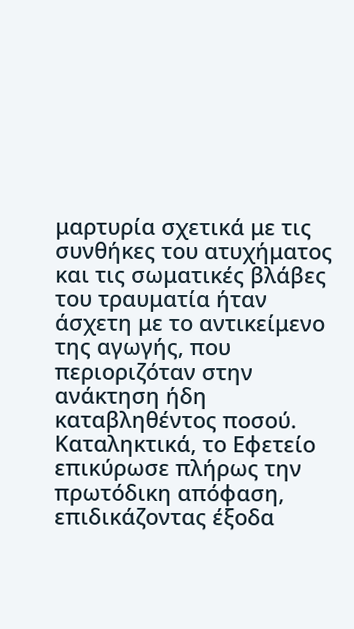μαρτυρία σχετικά με τις συνθήκες του ατυχήματος και τις σωματικές βλάβες του τραυματία ήταν άσχετη με το αντικείμενο της αγωγής, που περιοριζόταν στην ανάκτηση ήδη καταβληθέντος ποσού.
Καταληκτικά, το Εφετείο επικύρωσε πλήρως την πρωτόδικη απόφαση, επιδικάζοντας έξοδα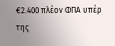€2.400 πλέον ΦΠΑ υπέρ της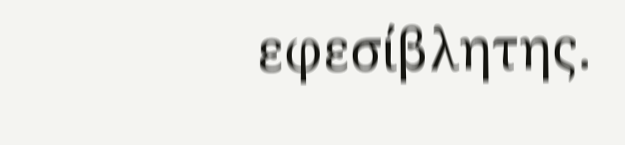εφεσίβλητης.